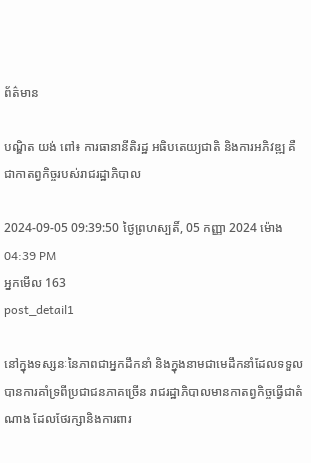ព័ត៌មាន

បណ្ឌិត យង់ ពៅ៖ ការធានានីតិរដ្ឋ អធិបតេយ្យជាតិ និងការអភិវឌ្ឍ គឺជាកាតព្វកិច្ចរបស់រាជរដ្ឋាភិបាល

2024-09-05 09:39:50 ថ្ងៃព្រហស្បតិ៍, 05 កញ្ញា 2024 ម៉ោង 04:39 PM
អ្នកមើល 163
post_detail1

នៅក្នុងទស្សនៈនៃភាពជាអ្នកដឹកនាំ និងក្នុងនាមជាមេដឹកនាំដែលទទួលបានការគាំទ្រពីប្រជាជនភាគច្រើន រាជរដ្ឋាភិបាលមានកាតព្វកិច្ចធ្វើជាតំណាង ដែលថែរក្សានិងការពារ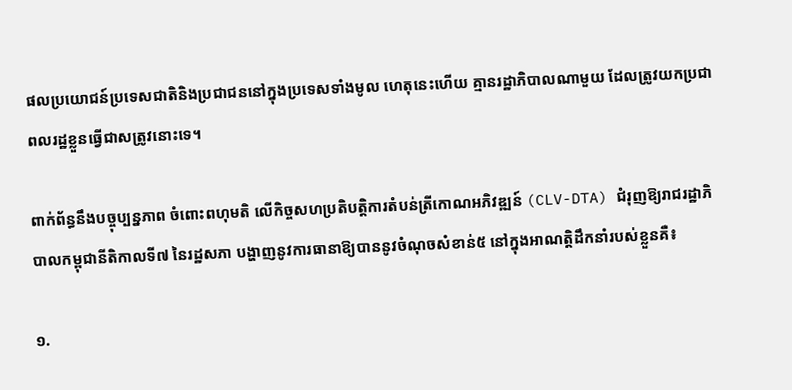ផលប្រយោជន៍ប្រទេសជាតិនិងប្រជាជននៅក្នុងប្រទេសទាំងមូល ហេតុនេះហើយ គ្មានរដ្ឋាភិបាលណាមួយ ដែលត្រូវយកប្រជាពលរដ្ឋខ្លួនធ្វើជាសត្រូវនោះទេ។

ពាក់ព័ន្ធនឹងបច្ចុប្បន្នភាព ចំពោះពហុមតិ លើកិច្ចសហប្រតិបត្តិការតំបន់ត្រីកោណអភិវឌ្ឍន៍ (CLV-DTA) ជំរុញឱ្យរាជរដ្ឋាភិបាលកម្ពុជានីតិកាលទី៧ នៃរដ្ឋសភា បង្ហាញនូវការធានាឱ្យបាននូវចំណុចសំខាន់៥ នៅក្នុងអាណត្តិដឹកនាំរបស់ខ្លួនគឺ៖

១.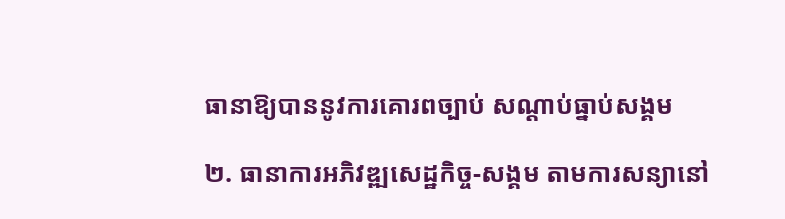ធានាឱ្យបាននូវការគោរពច្បាប់ សណ្តាប់ធ្នាប់សង្គម

២. ធានាការអភិវឌ្ឍសេដ្ឋកិច្ច-សង្គម តាមការសន្យានៅ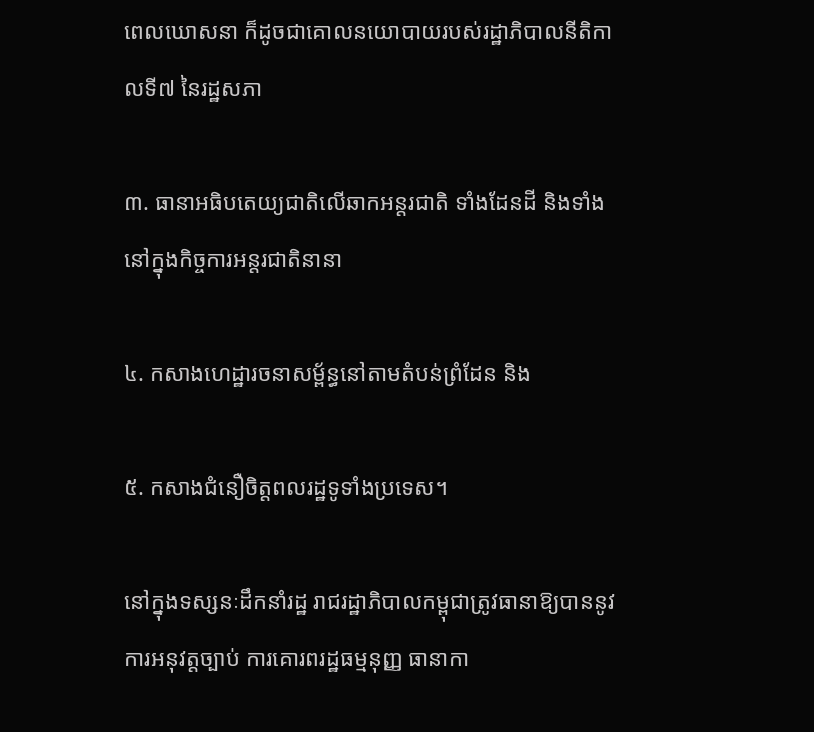ពេលឃោសនា ក៏ដូចជាគោលនយោបាយរបស់រដ្ឋាភិបាលនីតិកាលទី៧ នៃរដ្ឋសភា

៣. ធានាអធិបតេយ្យជាតិលើឆាកអន្តរជាតិ ទាំងដែនដី និងទាំងនៅក្នុងកិច្ចការអន្តរជាតិនានា

៤. កសាងហេដ្ឋារចនាសម្ព័ន្ធនៅតាមតំបន់ព្រំដែន និង

៥. កសាងជំនឿចិត្តពលរដ្ឋទូទាំងប្រទេស។

នៅក្នុងទស្សនៈដឹកនាំរដ្ឋ រាជរដ្ឋាភិបាលកម្ពុជាត្រូវធានាឱ្យបាននូវការអនុវត្តច្បាប់ ការគោរពរដ្ឋធម្មនុញ្ញ ធានាកា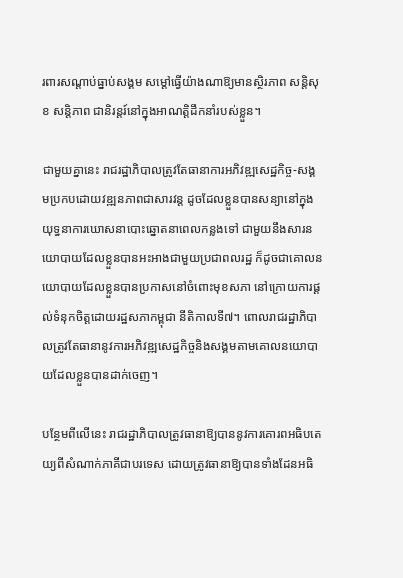រពារសណ្ដាប់ធ្នាប់សង្គម សម្ដៅធ្វើយ៉ាងណាឱ្យមានស្ថិរភាព សន្តិសុខ សន្តិភាព ជានិរន្តរ៍នៅក្នុងអាណត្ដិដឹកនាំរបស់ខ្លួន។

ជាមួយគ្នានេះ រាជរដ្ឋាភិបាលត្រូវតែធានាការអភិវឌ្ឍសេដ្ឋកិច្ច-សង្គមប្រកបដោយវឌ្ឍនភាពជាសារវន្ត ដូចដែលខ្លួនបានសន្យានៅក្នុងយុទ្ធនាការឃោសនាបោះឆ្នោតនាពេលកន្លងទៅ ជាមួយនឹងសារនយោបាយដែលខ្លួនបានអះអាងជាមួយប្រជាពលរដ្ឋ ក៏ដូចជាគោលនយោបាយដែលខ្លួនបានប្រកាសនៅចំពោះមុខសភា នៅក្រោយការផ្ដល់ទំនុកចិត្តដោយរដ្ឋសភាកម្ពុជា នីតិកាលទី៧។ ពោលរាជរដ្ឋាភិបាលត្រូវតែធានានូវការអភិវឌ្ឍសេដ្ឋកិច្ចនិងសង្គមតាមគោលនយោបាយដែលខ្លួនបានដាក់ចេញ។

បន្ថែមពីលើនេះ រាជរដ្ឋាភិបាលត្រូវធានាឱ្យបាននូវការគោរពអធិបតេយ្យពីសំណាក់ភាគីជាបរទេស ដោយត្រូវធានាឱ្យបានទាំងដែនអធិ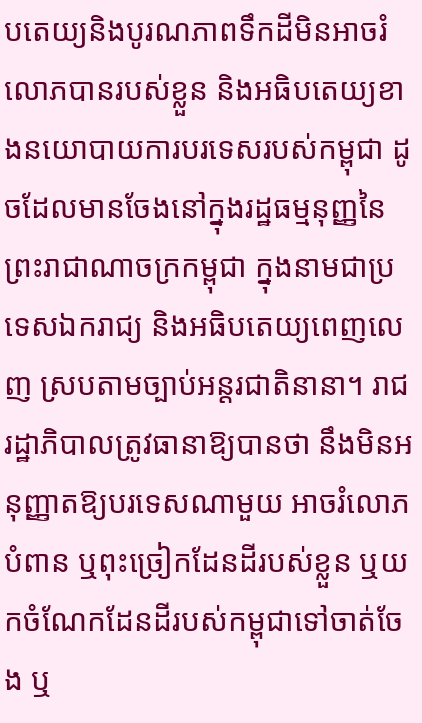បតេយ្យនិងបូរណភាពទឹកដីមិនអាចរំលោភបានរបស់ខ្លួន និងអធិបតេយ្យខាងនយោបាយការបរទេសរបស់កម្ពុជា ដូចដែលមានចែងនៅក្នុងរដ្ឋធម្មនុញ្ញនៃព្រះរាជាណាចក្រកម្ពុជា ក្នុងនាមជាប្រទេសឯករាជ្យ និងអធិបតេយ្យពេញលេញ ស្របតាមច្បាប់អន្តរជាតិនានា។ រាជរដ្ឋាភិបាលត្រូវធានាឱ្យបានថា នឹងមិនអនុញ្ញាតឱ្យបរទេសណាមួយ អាចរំលោភបំពាន ឬពុះច្រៀកដែនដីរបស់ខ្លួន ឬយកចំណែកដែនដីរបស់កម្ពុជាទៅចាត់ចែង ឬ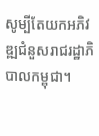សូម្បីតែយកអភិវឌ្ឍជំនួសរាជរដ្ឋាភិបាលកម្ពុជា។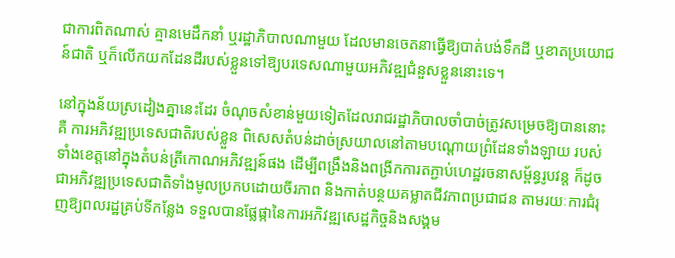ជាការពិតណាស់ គ្មានមេដឹកនាំ ឬរដ្ឋាភិបាលណាមួយ ដែលមានចេតនាធ្វើឱ្យបាត់បង់ទឹកដី ឬខាតប្រយោជន៍ជាតិ ឬក៏លើកយកដែនដីរបស់ខ្លួនទៅឱ្យបរទេសណាមួយអភិវឌ្ឍជំនួសខ្លួននោះទេ។

នៅក្នុងន័យស្រដៀងគ្នានេះដែរ ចំណុចសំខាន់មួយទៀតដែលរាជរដ្ឋាភិបាលចាំបាច់ត្រូវសម្រេចឱ្យបាននោះគឺ ការអភិវឌ្ឍប្រទេសជាតិរបស់ខ្លួន ពិសេសតំបន់ដាច់ស្រយាលនៅតាមបណ្ដោយព្រំដែនទាំងឡាយ របស់ទាំងខេត្តនៅក្នុងតំបន់ត្រីកោណអភិវឌ្ឍន៍ផង ដើម្បីពង្រឹងនិងពង្រីកការតភ្ជាប់ហេដ្ឋរចនាសម្ព័ន្ធរូបវន្ត ក៏ដូចជាអភិវឌ្ឍប្រទេសជាតិទាំងមូលប្រកបដោយចីរភាព និងកាត់បន្ថយគម្លាតជីវភាពប្រជាជន តាមរយៈការជំរុញឱ្យពលរដ្ឋគ្រប់ទីកន្លែង ទទួលបានផ្លែផ្កានៃការអភិវឌ្ឍសេដ្ឋកិច្ចនិងសង្គម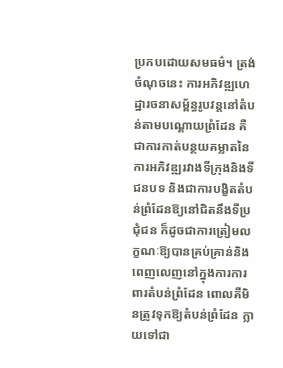ប្រកបដោយសមធម៌។ ត្រង់ចំណុចនេះ ការអភិវឌ្ឍហេដ្ឋារចនាសម្ព័ន្ធរូបវន្តនៅតំបន់តាមបណ្ដោយព្រំដែន គឺជាការកាត់បន្ថយគម្លាតនៃការអភិវឌ្ឍរវាងទីក្រុងនិងទីជនបទ និងជាការបង្ខិតតំបន់ព្រំដែនឱ្យនៅជិតនឹងទីប្រជុំជន ក៏ដូចជាការត្រៀមលក្ខណៈឱ្យបានគ្រប់គ្រាន់និងពេញលេញនៅក្នុងការការពារតំបន់ព្រំដែន ពោលគឺមិនត្រូវទុកឱ្យតំបន់ព្រំដែន ក្លាយទៅជា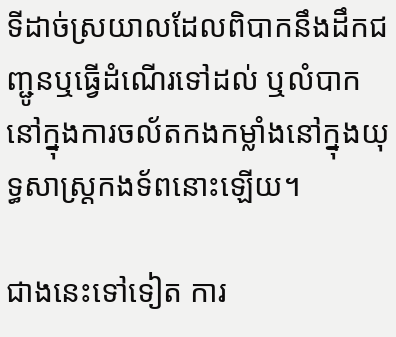ទីដាច់ស្រយាលដែលពិបាកនឹងដឹកជញ្ជូនឬធ្វើដំណើរទៅដល់ ឬលំបាកនៅក្នុងការចល័តកងកម្លាំងនៅក្នុងយុទ្ធសាស្ត្រកងទ័ពនោះឡើយ។

ជាងនេះទៅទៀត ការ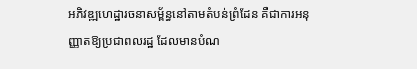អភិវឌ្ឍហេដ្ឋារចនាសម្ព័ន្ធនៅតាមតំបន់ព្រំដែន គឺជាការអនុញ្ញាតឱ្យប្រជាពលរដ្ឋ ដែលមានបំណ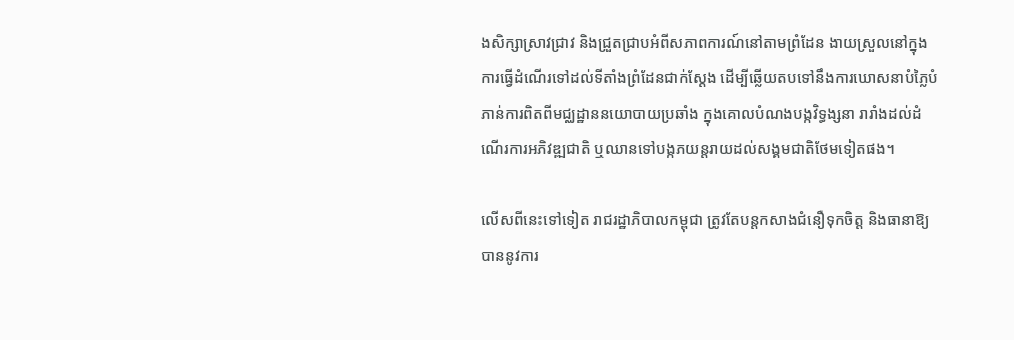ងសិក្សាស្រាវជ្រាវ និងជ្រួតជ្រាបអំពីសភាពការណ៍នៅតាមព្រំដែន ងាយស្រួលនៅក្នុងការធ្វើដំណើរទៅដល់ទីតាំងព្រំដែនជាក់ស្ដែង ដើម្បីឆ្លើយតបទៅនឹងការឃោសនាបំភ្លៃបំភាន់ការពិតពីមជ្ឈដ្ឋាននយោបាយប្រឆាំង ក្នុងគោលបំណងបង្កវិទ្ធង្សនា រារាំងដល់ដំណើរការអភិវឌ្ឍជាតិ ឬឈានទៅបង្កភយន្តរាយដល់សង្គមជាតិថែមទៀតផង។

លើសពីនេះទៅទៀត រាជរដ្ឋាភិបាលកម្ពុជា ត្រូវតែបន្តកសាងជំនឿទុកចិត្ត និងធានាឱ្យបាននូវការ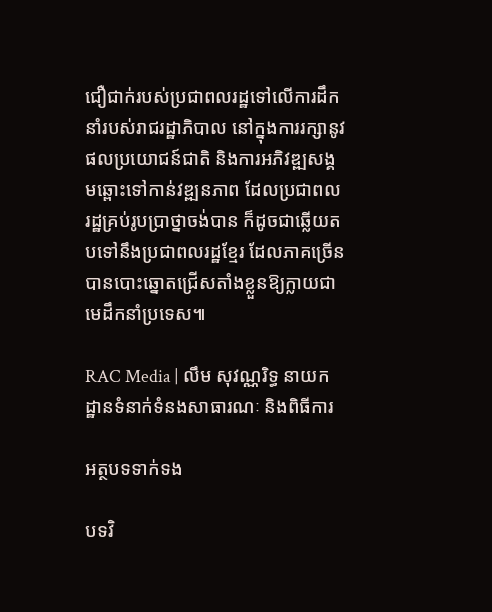ជឿជាក់របស់ប្រជាពលរដ្ឋទៅលើការដឹកនាំរបស់រាជរដ្ឋាភិបាល នៅក្នុងការរក្សានូវផលប្រយោជន៍ជាតិ និងការអភិវឌ្ឍសង្គមឆ្ពោះទៅកាន់វឌ្ឍនភាព ដែលប្រជាពលរដ្ឋគ្រប់រូបប្រាថ្នាចង់បាន ក៏ដូចជាឆ្លើយតបទៅនឹងប្រជាពលរដ្ឋខ្មែរ ដែលភាគច្រើនបានបោះឆ្នោតជ្រើសតាំងខ្លួនឱ្យក្លាយជាមេដឹកនាំប្រទេស៕

RAC Media | លឹម សុវណ្ណរិទ្ធ នាយកដ្ឋានទំនាក់ទំនងសាធារណៈ និងពិធីការ

អត្ថបទទាក់ទង

បទវិ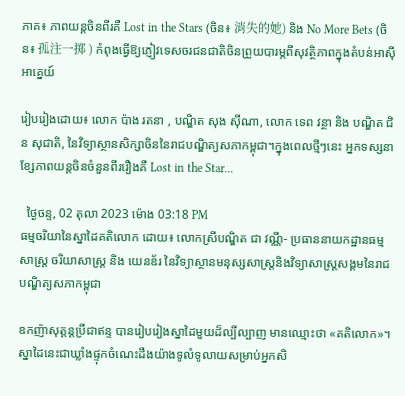ភាគ៖ ភាពយន្តចិនពីរគឺ Lost in the Stars (ចិន៖ 消失的她) និង No More Bets (ចិន៖ 孤注一掷 ) កំពុងធ្វើឱ្យភ្ញៀវទេសចរជនជាតិចិនព្រួយបារម្ភពីសុវត្ថិភាពក្នុងតំបន់អាស៊ីអាគ្នេយ៍

រៀបរៀងដោយ៖ លោក ប៉ាង រតនា , បណ្ឌិត សុង ស៊ីណា, លោក ទេព វន្ថា និង បណ្ឌិត ជិន សុជាតិ, នៃវិទ្យាស្ថានសិក្សាចិននៃរាជបណ្ឌិត្យសភាកម្ពុជា។ក្នុងពេលថ្មីៗនេះ អ្នកទស្សនាខ្សែភាពយន្តចិនចំនួនពីររឿងគឺ Lost in the Star...

  ថ្ងៃចន្ទ, 02 តុលា 2023 ម៉ោង 03:18 PM
ធម្មចរិយានៃស្នាដៃគតិលោក ដោយ៖ លោកស្រីបណ្ឌិត ជា វណ្ណី- ប្រធាននាយកដ្ឋានធម្មសាស្រ្ត ចរិយាសាស្រ្ត និង យេនឌ័រ នៃវិទ្យាស្ថានមនុស្សសាស្រ្តនិងវិទ្យាសាស្រ្តសង្គមនៃរាជបណ្ឌិត្យសភាកម្ពុជា

ឧកញ៉ាសុត្តន្តប្រីជាឥន្ទ បានរៀបរៀងស្នាដៃមួយដ៏ល្បីល្បាញ មានឈ្មោះថា «គតិលោក»។ ស្នាដៃនេះជាឃ្លាំងផ្ទុកចំណេះដឹងយ៉ាងទូលំទូលាយសម្រាប់អ្នកសិ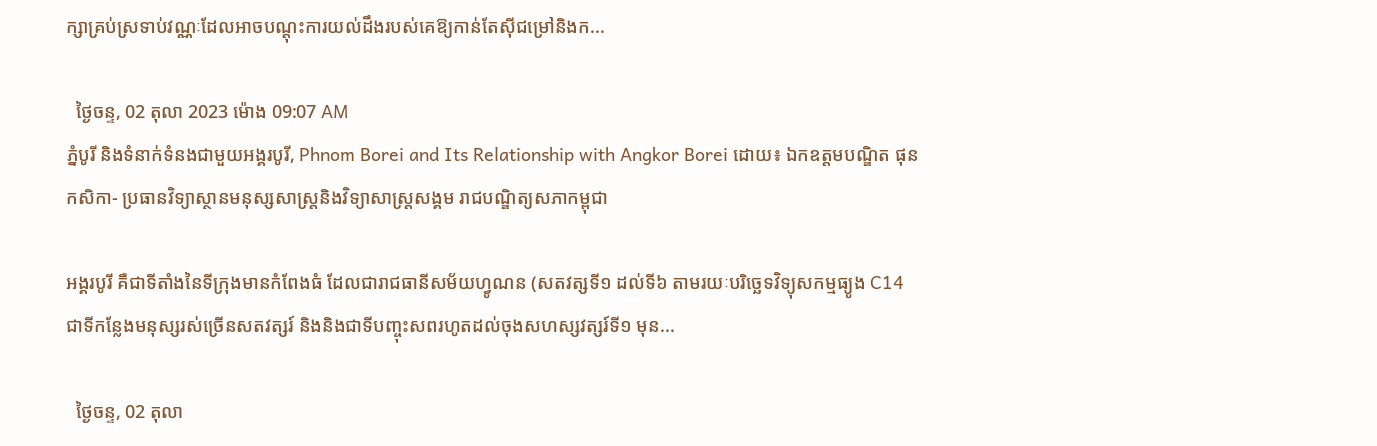ក្សាគ្រប់ស្រទាប់វណ្ណៈដែលអាចបណ្តុះការយល់ដឹងរបស់គេឱ្យកាន់តែស៊ីជម្រៅនិងក...

  ថ្ងៃចន្ទ, 02 តុលា 2023 ម៉ោង 09:07 AM
ភ្នំបូរី និងទំនាក់ទំនងជាមួយអង្គរបូរី, Phnom Borei and Its Relationship with Angkor Borei ដោយ៖ ឯកឧត្តមបណ្ឌិត ផុន កសិកា- ប្រធានវិទ្យាស្ថានមនុស្សសាស្ត្រនិងវិទ្យាសាស្ត្រសង្គម រាជបណ្ឌិត្យសភាកម្ពុជា

អង្គរបូរី គឺជាទីតាំងនៃទីក្រុងមានកំពែងធំ ដែលជារាជធានីសម័យហ្វូណន (សតវត្សទី១ ដល់ទី៦ តាមរយៈបរិច្ឆេទវិទ្យុសកម្មធ្យូង C14 ជាទីកន្លែងមនុស្សរស់ច្រើនសតវត្សរ៍ និងនិងជាទីបញ្ចុះសពរហូតដល់ចុងសហស្សវត្សរ៍ទី១ មុន...

  ថ្ងៃចន្ទ, 02 តុលា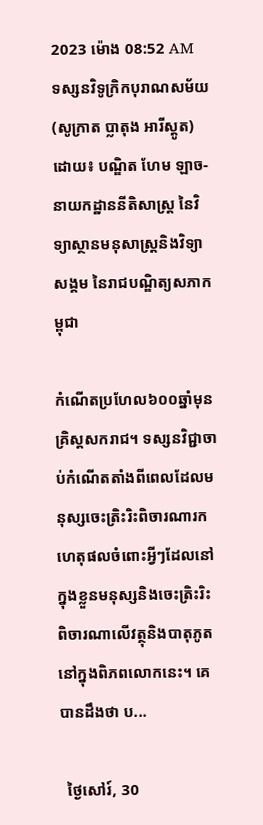2023 ម៉ោង 08:52 AM
ទស្សនវិទូក្រិកបុរាណសម័យ (សូក្រាត ប្លាតុង អារីស្តូត) ដោយ៖ បណ្ឌិត ហែម ឡាច- នាយកដ្ឋាននីតិសាស្ត្រ នៃវិទ្យាស្ថានមនុសាស្ត្រនិងវិទ្យាសង្គម នៃរាជបណ្ឌិត្យសភាកម្ពុជា

កំណើតប្រហែល៦០០ឆ្នាំមុនគ្រិស្តសករាជ។ ទស្សនវិជ្ជាចាប់កំណើតតាំងពីពេលដែលមនុស្សចេះត្រិះរិះពិចារណារកហេតុផលចំពោះអ្វីៗដែលនៅក្នុងខ្លួនមនុស្សនិងចេះត្រិះរិះពិចារណាលើវត្ថុនិងបាតុភូតនៅក្នុងពិភពលោកនេះ។ គេបានដឹងថា ប...

  ថ្ងៃសៅរ៍, 30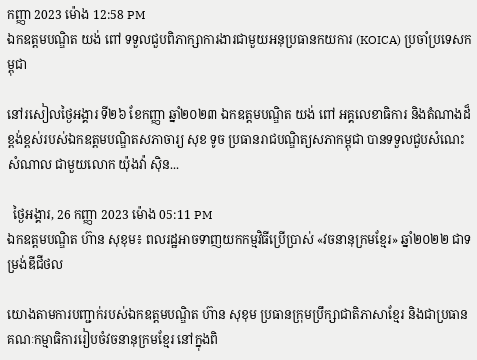កញ្ញា 2023 ម៉ោង 12:58 PM
ឯកឧត្ដមបណ្ឌិត យង់ ពៅ ទទួលជួបពិភាក្សាការងារជាមួយអនុប្រធានកយការ (KOICA) ប្រចាំប្រទេសកម្ពុជា

នៅរសៀលថ្ងៃអង្គារ ទី២៦ ខែកញ្ញា ឆ្នាំ២០២៣ ឯកឧត្តមបណ្ឌិត យង់ ពៅ អគ្គលេខាធិការ និងតំណាងដ៏ខ្ពង់ខ្ពស់របស់ឯកឧត្តមបណ្ឌិតសភាចារ្យ សុខ ទូច ប្រធានរាជបណ្ឌិត្យសភាកម្ពុជា បានទទួលជួបសំណេះសំណាល ជាមួយលោក យ៉ុងវ៉ា ស៊ិន...

  ថ្ងៃអង្គារ, 26 កញ្ញា 2023 ម៉ោង 05:11 PM
ឯកឧត្ដមបណ្ឌិត ហ៊ាន សុខុម៖ ពលរដ្ឋអាចទាញយកកម្មវិធីប្រើប្រាស់ «វចនានុក្រមខ្មែរ» ឆ្នាំ២០២២ ជាទម្រង់ឌីជីថល

យោងតាមការបញ្ជាក់របស់ឯកឧត្តមបណ្ឌិត ហ៊ាន សុខុម ប្រធានក្រុមប្រឹក្សាជាតិភាសាខ្មែរ និងជាប្រធានគណៈកម្មាធិការរៀបចំវចនានុក្រមខ្មែរ នៅក្នុងពិ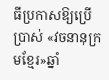ធីប្រកាសឱ្យប្រើប្រាស់ «វចនានុក្រមខ្មែរ»ឆ្នាំ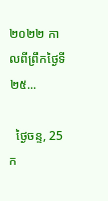២០២២ កាលពីព្រឹកថ្ងៃទី២៥...

  ថ្ងៃចន្ទ, 25 ក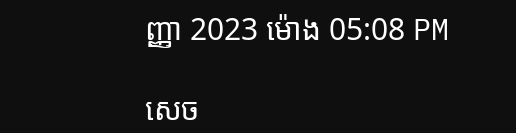ញ្ញា 2023 ម៉ោង 05:08 PM

សេច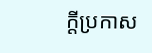ក្តីប្រកាស